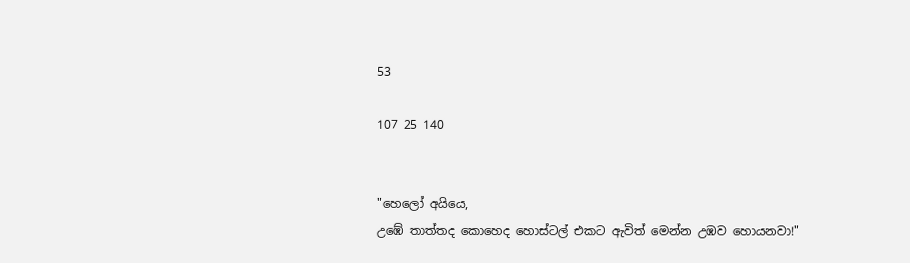53

107 25 140


"හෙලෝ අයියෙ,
උඹේ තාත්තද කොහෙද හොස්ටල් එකට ඇවිත් මෙන්න උඹව හොයනවා!"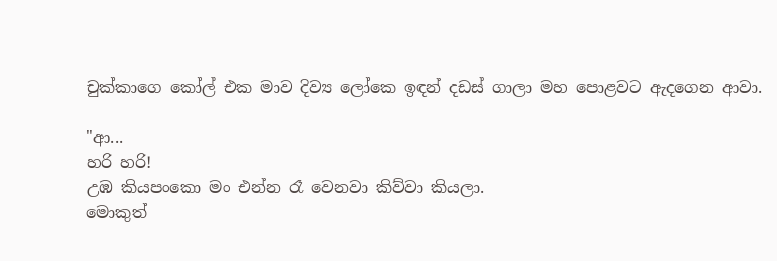චුක්කාගෙ කෝල් එක මාව දිව්‍ය ලෝකෙ ඉඳන් දඩස් ගාලා මහ පොළවට ඇදගෙන ආවා.

"ආ...
හරි හරි!
උඹ කියපංකො මං එන්න රෑ වෙනවා කිව්වා කියලා.
මොකුත්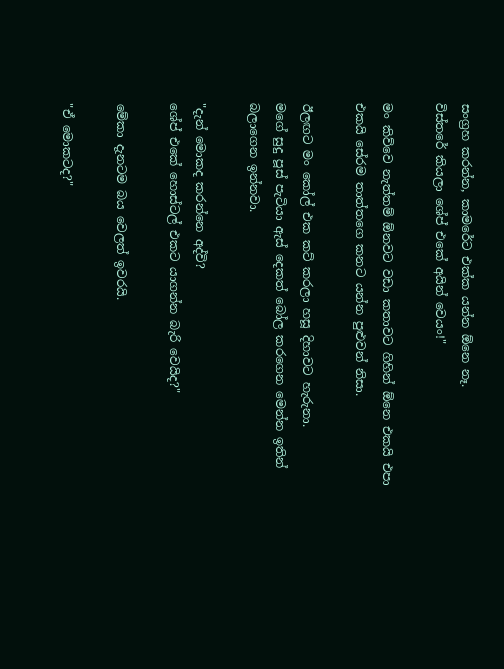සංග්‍රහ කරන්න, කාමරේට එක්ක යන්න ඕනෙ නෑ.
විස්තරේ කියලා ශේප් එකේ අයින් වෙයං!"

මං කිව්වෙ නැත්තම් ඕනවට වඩා කතාවට ගිහින් ඕනෙ එකයි එපා එකයි සේරම තාත්තගෙ කනට යන්න පුළුවන් නිසා.

ඊලඟට මං කෝල් එක කට් කරලා හසූ දිහාවට හැරුනා.
මගේ සුදු පූස් පැටියා ඇස් දෙකත් බෝල කරගෙන මෙන්න ඉතින් බලාගෙන ඉන්නවා.

"දැන් මොකද කරන්නෙ අද්වි?
ශේප් එකේ හොස්ටල් එකට යාගන්න බැරි වෙයිද?"

මේකා දැනටම බය වෙලත් ඉවරයි.

"ඒ මොකටද?"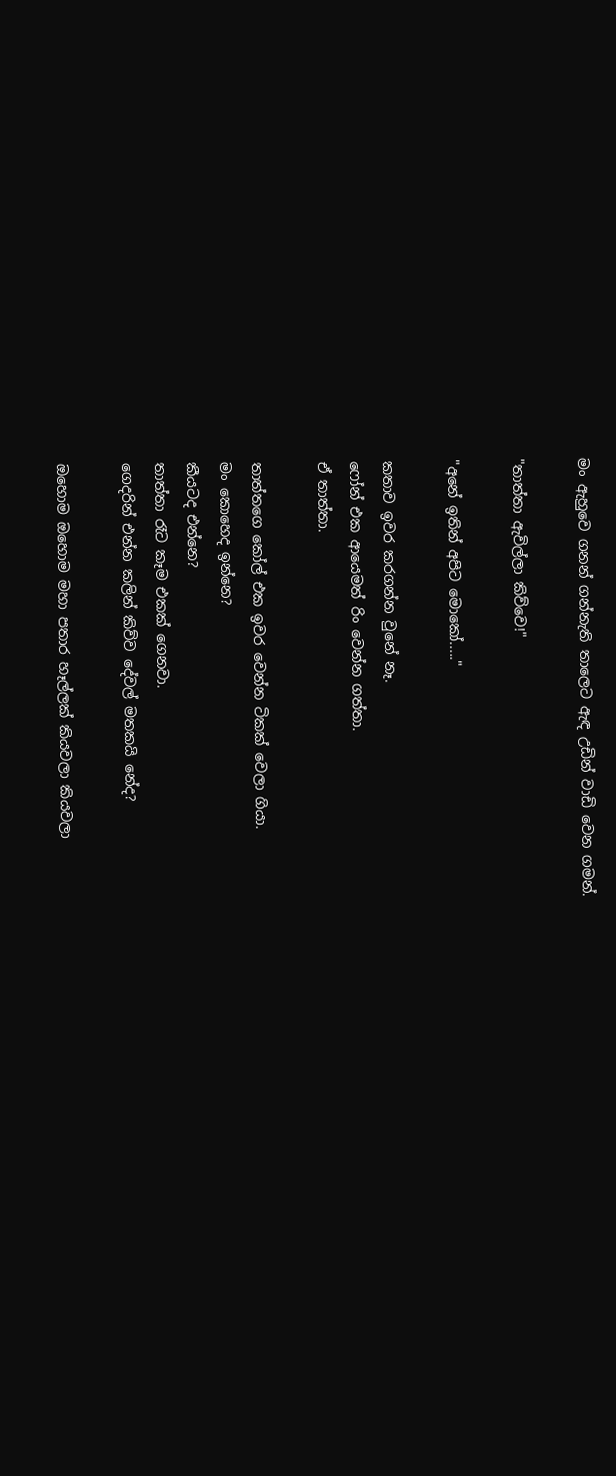මං ඇහුවෙ ගනන් ගන්නැති තාලෙට ඇඳ උඩින් වාඩි වෙන ගමන්.

"තාත්තා ඇවිල්ලා කිව්වෙ!"

"අනේ ඉතින් අපිට මොකෝ....."

කතාව ඉවර කරගන්න වුනේ නෑ.
ෆෝන් එක ආයෙමත් රිං වෙන්න ගත්තා.
ඒ තාත්තා.

තාත්තගෙ කෝල් එක ඉවර වෙන්න ටිකක් වෙලා ගියා.
මං කොහෙද ඉන්නෙ?
කීයටද එන්නෙ?
තාත්තා රෑට කෑම එකක් ගෙනවා.
ගෙදරින් එන්න කලින් කිව්ව දේවල් මතකයි නේද?

ඔහොම ඔහොම මහා පතාර හෑල්ලක් කියවලා කියවලා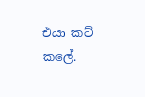එයා කට් කලේ.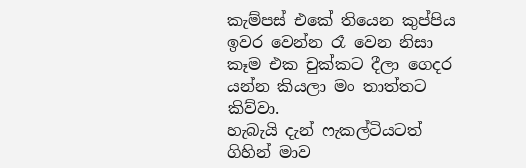කැම්පස් එකේ තියෙන කුප්පිය ඉවර වෙන්න රෑ වෙන නිසා කෑම එක චුක්කට දීලා ගෙදර යන්න කියලා මං තාත්තට කිව්වා.
හැබැයි දැන් ෆැකල්ටියටත් ගිහින් මාව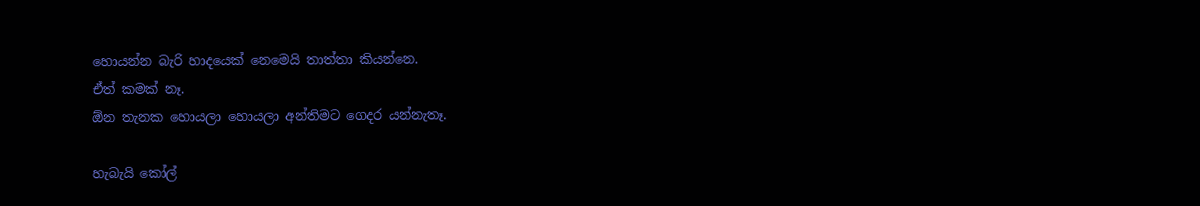හොයන්න බැරි හාදයෙක් නෙමෙයි තාත්තා කියන්නෙ.
ඒත් කමක් නෑ.
ඕන තැනක හොයලා හොයලා අන්තිමට ගෙදර යන්නැතෑ.

හැබැයි කෝල්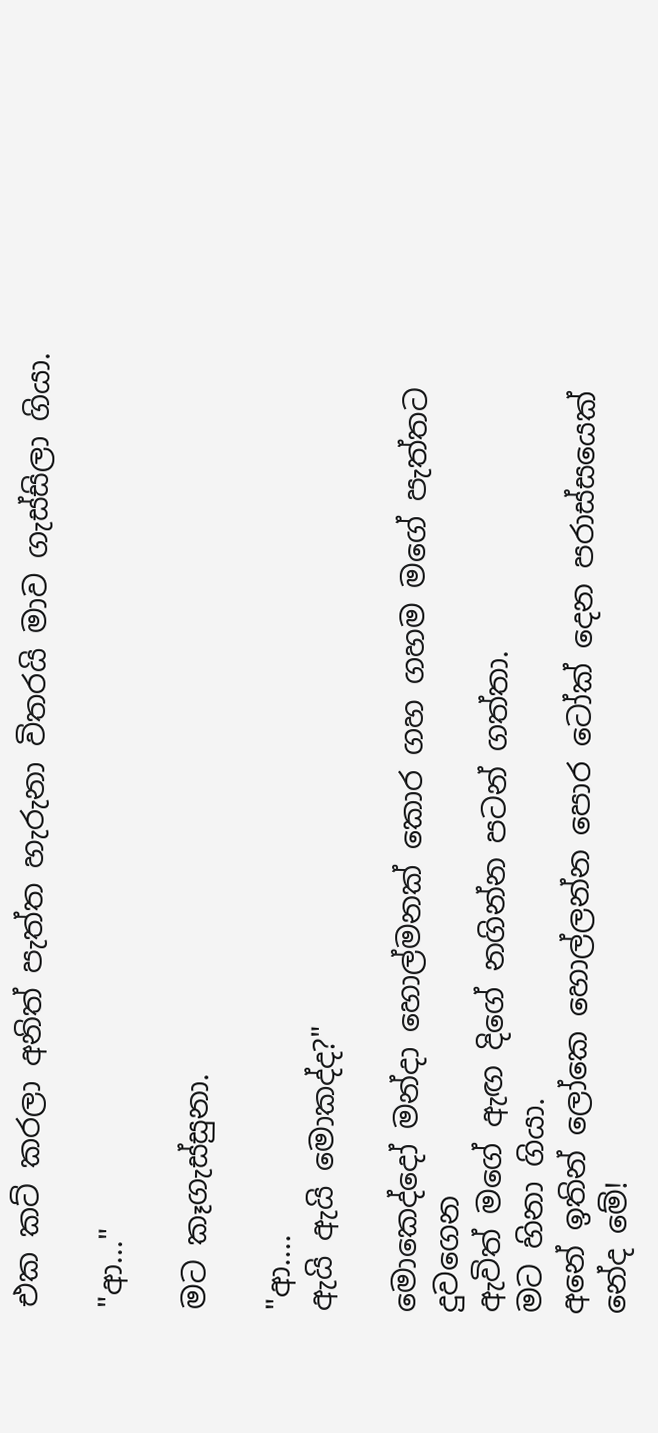එක කට් කරලා අනිත් පැත්ත හැරුනා විතරයි මාව ගැස්සිලා ගියා.

"ආ..."

මට කෑගැස්සුනා.

"ආ....
ඇයි ඇයි මොකද්ද?"

මොකෙද්දෝ මන්දා හොල්මනක් කොර ගහ ගහම මගේ පැත්තට දුවගෙන
ඇවිත් මගේ ඇඟ දිගේ නගින්න පටන් ගත්තා.
මට හිනා ගියා.
අනේ ඉතින් ලෝකෙ හොල්ලන්න පොර ටෝක් දෙන පරාස්සයෙක් නේද මේ!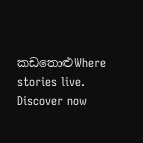කඩතොළුWhere stories live. Discover now